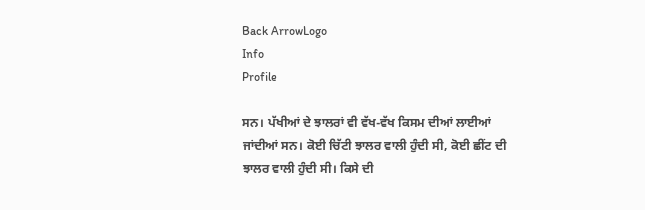Back ArrowLogo
Info
Profile

ਸਨ। ਪੱਖੀਆਂ ਦੇ ਝਾਲਰਾਂ ਵੀ ਵੱਖ-ਵੱਖ ਕਿਸਮ ਦੀਆਂ ਲਾਈਆਂ ਜਾਂਦੀਆਂ ਸਨ। ਕੋਈ ਚਿੱਟੀ ਝਾਲਰ ਵਾਲੀ ਹੁੰਦੀ ਸੀ, ਕੋਈ ਛੀਂਟ ਦੀ ਝਾਲਰ ਵਾਲੀ ਹੁੰਦੀ ਸੀ। ਕਿਸੇ ਦੀ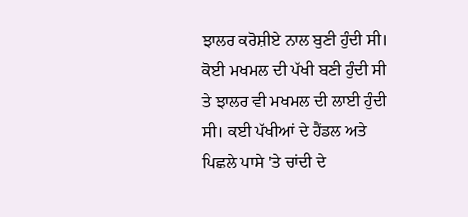ਝਾਲਰ ਕਰੋਸ਼ੀਏ ਨਾਲ ਬੁਣੀ ਹੁੰਦੀ ਸੀ। ਕੋਈ ਮਖਮਲ ਦੀ ਪੱਖੀ ਬਣੀ ਹੁੰਦੀ ਸੀ ਤੇ ਝਾਲਰ ਵੀ ਮਖਮਲ ਦੀ ਲਾਈ ਹੁੰਦੀ ਸੀ। ਕਈ ਪੱਖੀਆਂ ਦੇ ਹੈਂਡਲ ਅਤੇ ਪਿਛਲੇ ਪਾਸੇ 'ਤੇ ਚਾਂਦੀ ਦੇ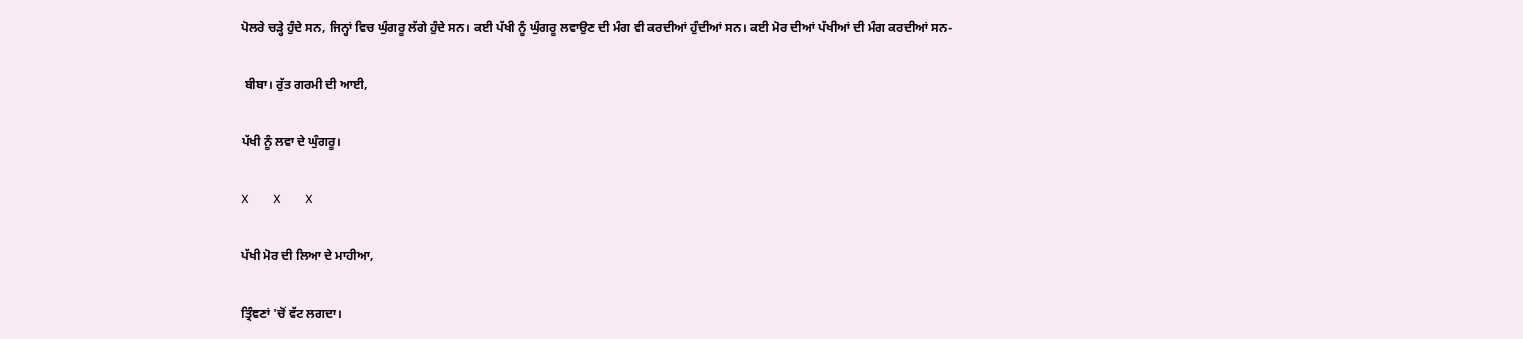ਪੋਲਰੇ ਚੜ੍ਹੇ ਹੁੰਦੇ ਸਨ, ਜਿਨ੍ਹਾਂ ਵਿਚ ਘੁੰਗਰੂ ਲੱਗੇ ਹੁੰਦੇ ਸਨ। ਕਈ ਪੱਖੀ ਨੂੰ ਘੁੰਗਰੂ ਲਵਾਉਣ ਦੀ ਮੰਗ ਵੀ ਕਰਦੀਆਂ ਹੁੰਦੀਆਂ ਸਨ। ਕਈ ਮੋਰ ਦੀਆਂ ਪੱਖੀਆਂ ਦੀ ਮੰਗ ਕਰਦੀਆਂ ਸਨ-

 ਬੀਬਾ। ਰੁੱਤ ਗਰਮੀ ਦੀ ਆਈ,

ਪੱਖੀ ਨੂੰ ਲਵਾ ਦੇ ਘੁੰਗਰੂ।

X        X        X

ਪੱਖੀ ਮੋਰ ਦੀ ਲਿਆ ਦੇ ਮਾਹੀਆ,

ਤ੍ਰਿੰਞਣਾਂ 'ਚੋਂ ਵੱਟ ਲਗਦਾ।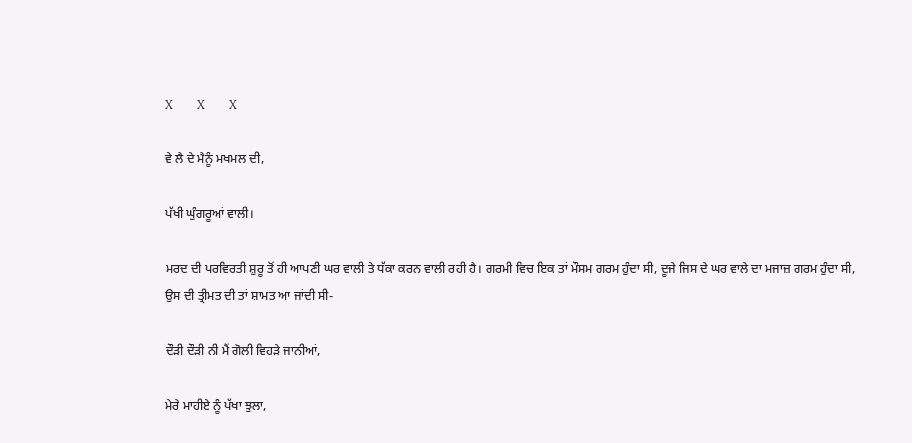X        X        X

ਵੇ ਲੈ ਦੇ ਮੈਨੂੰ ਮਖਮਲ ਦੀ,

ਪੱਖੀ ਘੁੰਗਰੂਆਂ ਵਾਲੀ।

ਮਰਦ ਦੀ ਪਰਵਿਰਤੀ ਸ਼ੁਰੂ ਤੋਂ ਹੀ ਆਪਣੀ ਘਰ ਵਾਲੀ ਤੇ ਧੱਕਾ ਕਰਨ ਵਾਲੀ ਰਹੀ ਹੈ। ਗਰਮੀ ਵਿਚ ਇਕ ਤਾਂ ਮੌਸਮ ਗਰਮ ਹੁੰਦਾ ਸੀ, ਦੂਜੇ ਜਿਸ ਦੇ ਘਰ ਵਾਲੇ ਦਾ ਮਜਾਜ਼ ਗਰਮ ਹੁੰਦਾ ਸੀ, ਉਸ ਦੀ ਤ੍ਰੀਮਤ ਦੀ ਤਾਂ ਸ਼ਾਮਤ ਆ ਜਾਂਦੀ ਸੀ-

ਦੌੜੀ ਦੌੜੀ ਨੀ ਮੈਂ ਗੋਲੀ ਵਿਹੜੇ ਜਾਨੀਆਂ,

ਮੇਰੇ ਮਾਹੀਏ ਨੂੰ ਪੱਖਾ ਝੁਲਾ,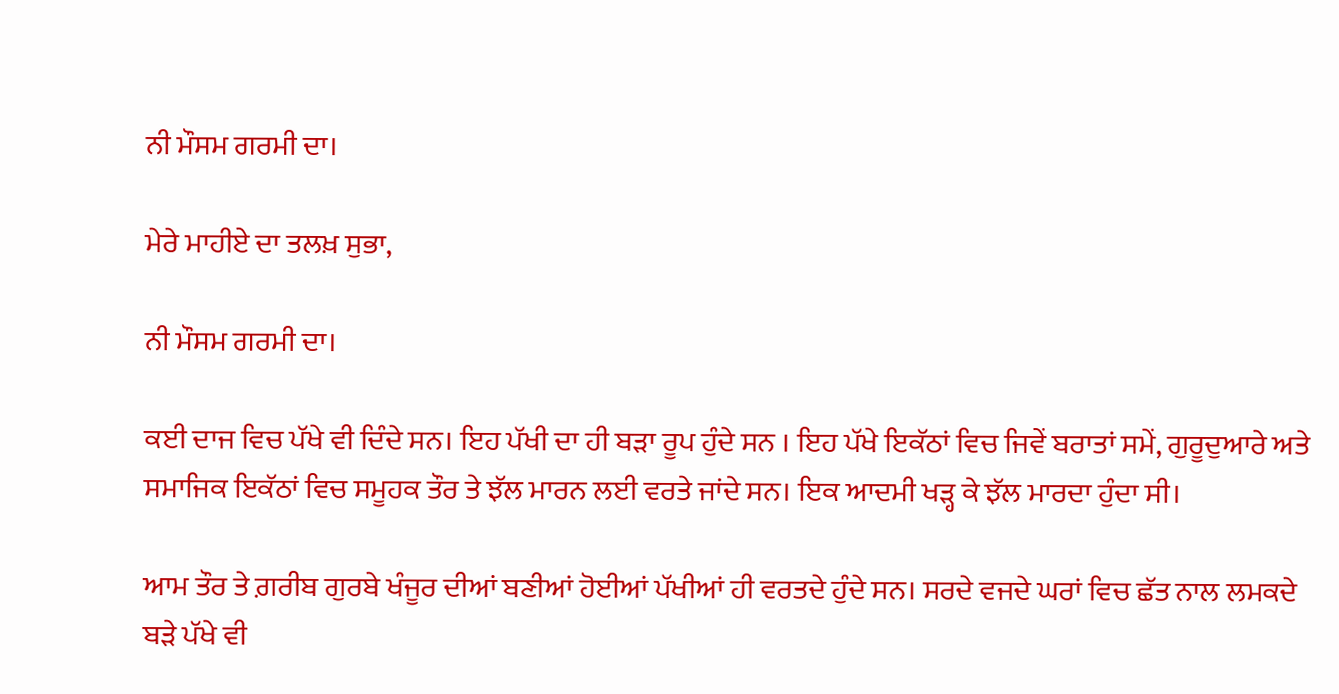ਨੀ ਮੌਸਮ ਗਰਮੀ ਦਾ।

ਮੇਰੇ ਮਾਹੀਏ ਦਾ ਤਲਖ਼ ਸੁਭਾ,

ਨੀ ਮੌਸਮ ਗਰਮੀ ਦਾ।

ਕਈ ਦਾਜ ਵਿਚ ਪੱਖੇ ਵੀ ਦਿੰਦੇ ਸਨ। ਇਹ ਪੱਖੀ ਦਾ ਹੀ ਬੜਾ ਰੂਪ ਹੁੰਦੇ ਸਨ । ਇਹ ਪੱਖੇ ਇਕੱਠਾਂ ਵਿਚ ਜਿਵੇਂ ਬਰਾਤਾਂ ਸਮੇਂ, ਗੁਰੂਦੁਆਰੇ ਅਤੇ ਸਮਾਜਿਕ ਇਕੱਠਾਂ ਵਿਚ ਸਮੂਹਕ ਤੌਰ ਤੇ ਝੱਲ ਮਾਰਨ ਲਈ ਵਰਤੇ ਜਾਂਦੇ ਸਨ। ਇਕ ਆਦਮੀ ਖੜ੍ਹ ਕੇ ਝੱਲ ਮਾਰਦਾ ਹੁੰਦਾ ਸੀ।

ਆਮ ਤੌਰ ਤੇ ਗ਼ਰੀਬ ਗੁਰਬੇ ਖੰਜੂਰ ਦੀਆਂ ਬਣੀਆਂ ਹੋਈਆਂ ਪੱਖੀਆਂ ਹੀ ਵਰਤਦੇ ਹੁੰਦੇ ਸਨ। ਸਰਦੇ ਵਜਦੇ ਘਰਾਂ ਵਿਚ ਛੱਤ ਨਾਲ ਲਮਕਦੇ ਬੜੇ ਪੱਖੇ ਵੀ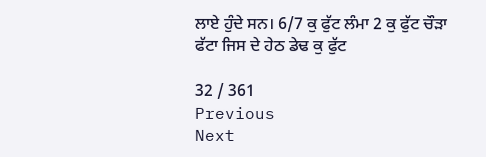ਲਾਏ ਹੁੰਦੇ ਸਨ। 6/7 ਕੁ ਫੁੱਟ ਲੰਮਾ 2 ਕੁ ਫੁੱਟ ਚੌੜਾ ਫੱਟਾ ਜਿਸ ਦੇ ਹੇਠ ਡੇਢ ਕੁ ਫੁੱਟ

32 / 361
Previous
Next